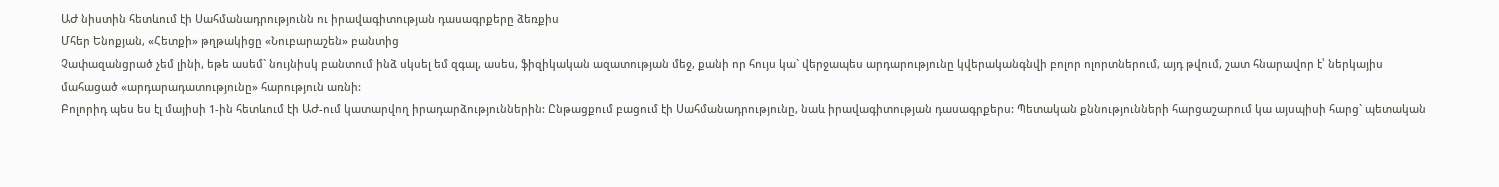ԱԺ նիստին հետևում էի Սահմանադրությունն ու իրավագիտության դասագրքերը ձեռքիս
Մհեր Ենոքյան, «Հետքի» թղթակիցը «Նուբարաշեն» բանտից
Չափազանցրած չեմ լինի, եթե ասեմ` նույնիսկ բանտում ինձ սկսել եմ զգալ, ասես, ֆիզիկական ազատության մեջ, քանի որ հույս կա` վերջապես արդարությունը կվերականգնվի բոլոր ոլորտներում, այդ թվում, շատ հնարավոր է՝ ներկայիս մահացած «արդարադատությունը» հարություն առնի:
Բոլորիդ պես ես էլ մայիսի 1-ին հետևում էի ԱԺ-ում կատարվող իրադարձություններին: Ընթացքում բացում էի Սահմանադրությունը, նաև իրավագիտության դասագրքերս: Պետական քննությունների հարցաշարում կա այսպիսի հարց` պետական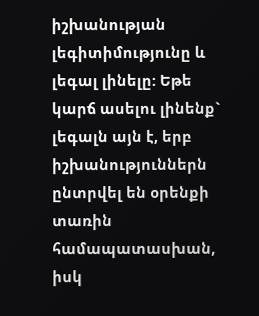իշխանության լեգիտիմությունը և լեգալ լինելը: Եթե կարճ ասելու լինենք` լեգալն այն է, երբ իշխանություններն ընտրվել են օրենքի տառին համապատասխան, իսկ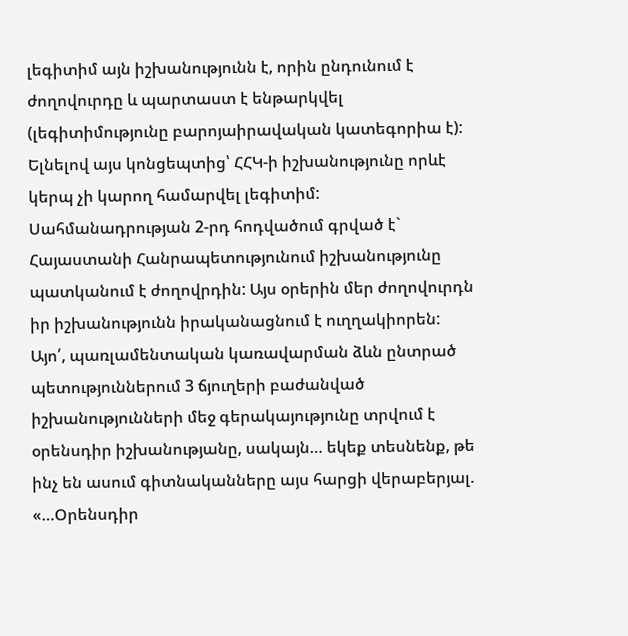լեգիտիմ այն իշխանությունն է, որին ընդունում է ժողովուրդը և պարտաստ է ենթարկվել (լեգիտիմությունը բարոյաիրավական կատեգորիա է): Ելնելով այս կոնցեպտից՝ ՀՀԿ-ի իշխանությունը որևէ կերպ չի կարող համարվել լեգիտիմ: Սահմանադրության 2-րդ հոդվածում գրված է` Հայաստանի Հանրապետությունում իշխանությունը պատկանում է ժողովրդին: Այս օրերին մեր ժողովուրդն իր իշխանությունն իրականացնում է ուղղակիորեն:
Այո՛, պառլամենտական կառավարման ձևն ընտրած պետություններում 3 ճյուղերի բաժանված իշխանությունների մեջ գերակայությունը տրվում է օրենսդիր իշխանությանը, սակայն… եկեք տեսնենք, թե ինչ են ասում գիտնականները այս հարցի վերաբերյալ. «…Օրենսդիր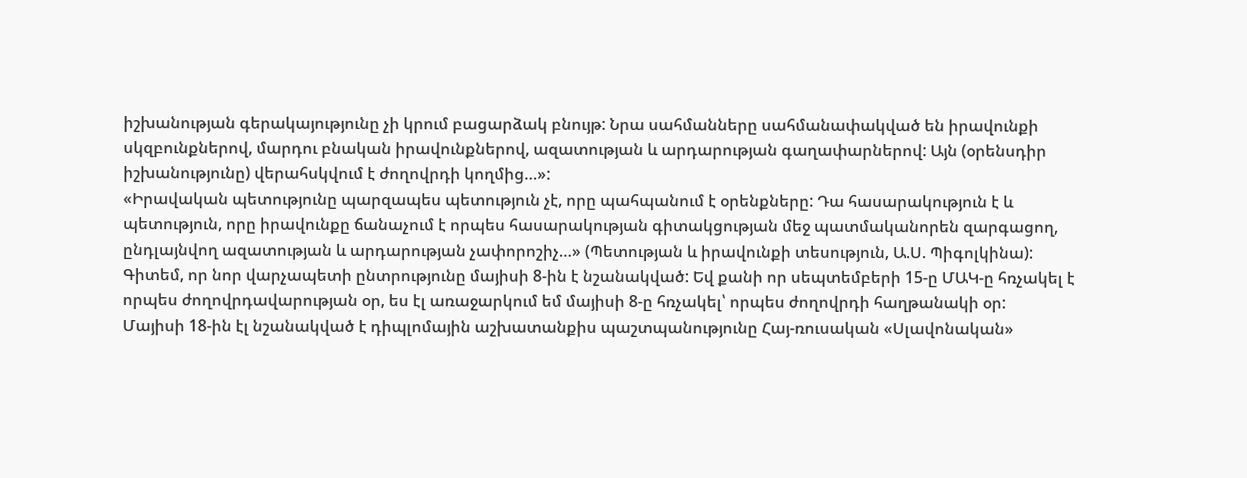իշխանության գերակայությունը չի կրում բացարձակ բնույթ: Նրա սահմանները սահմանափակված են իրավունքի սկզբունքներով, մարդու բնական իրավունքներով, ազատության և արդարության գաղափարներով: Այն (օրենսդիր իշխանությունը) վերահսկվում է ժողովրդի կողմից…»:
«Իրավական պետությունը պարզապես պետություն չէ, որը պահպանում է օրենքները: Դա հասարակություն է և պետություն, որը իրավունքը ճանաչում է որպես հասարակության գիտակցության մեջ պատմականորեն զարգացող, ընդլայնվող ազատության և արդարության չափորոշիչ…» (Պետության և իրավունքի տեսություն, Ա.Ս. Պիգոլկինա):
Գիտեմ, որ նոր վարչապետի ընտրությունը մայիսի 8-ին է նշանակված: Եվ քանի որ սեպտեմբերի 15-ը ՄԱԿ-ը հռչակել է որպես ժողովրդավարության օր, ես էլ առաջարկում եմ մայիսի 8-ը հռչակել՝ որպես ժողովրդի հաղթանակի օր:
Մայիսի 18-ին էլ նշանակված է դիպլոմային աշխատանքիս պաշտպանությունը Հայ-ռուսական «Սլավոնական»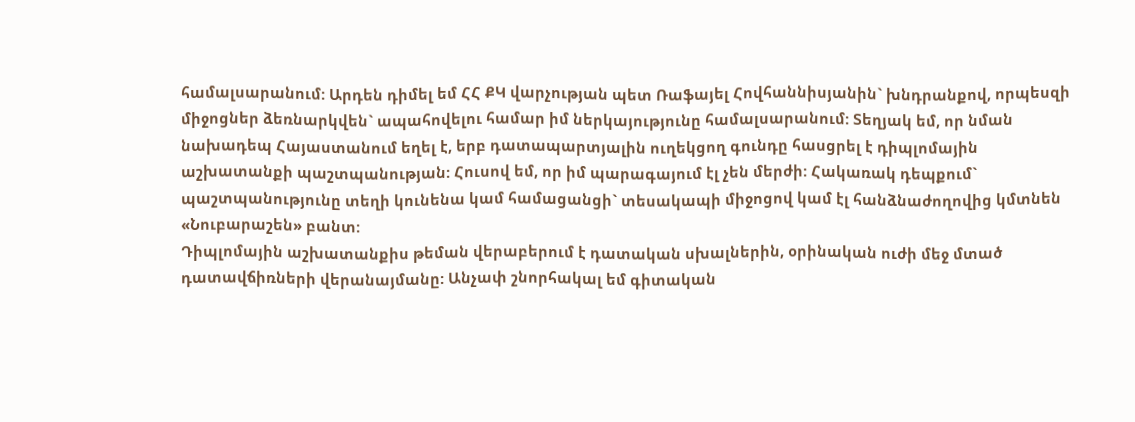համալսարանում: Արդեն դիմել եմ ՀՀ ՔԿ վարչության պետ Ռաֆայել Հովհաննիսյանին` խնդրանքով, որպեսզի միջոցներ ձեռնարկվեն` ապահովելու համար իմ ներկայությունը համալսարանում: Տեղյակ եմ, որ նման նախադեպ Հայաստանում եղել է, երբ դատապարտյալին ուղեկցող գունդը հասցրել է դիպլոմային աշխատանքի պաշտպանության: Հուսով եմ, որ իմ պարագայում էլ չեն մերժի: Հակառակ դեպքում` պաշտպանությունը տեղի կունենա կամ համացանցի` տեսակապի միջոցով կամ էլ հանձնաժողովից կմտնեն «Նուբարաշեն» բանտ:
Դիպլոմային աշխատանքիս թեման վերաբերում է դատական սխալներին, օրինական ուժի մեջ մտած դատավճիռների վերանայմանը: Անչափ շնորհակալ եմ գիտական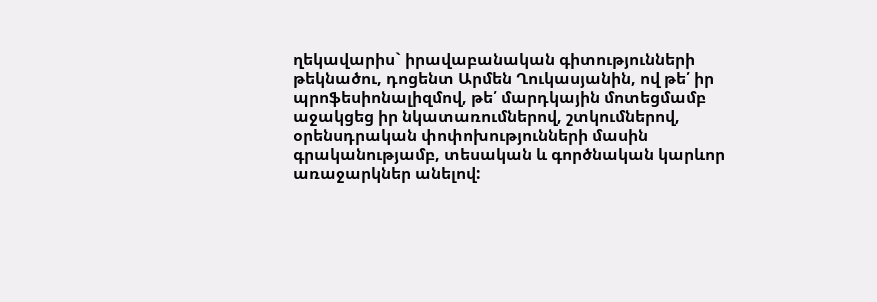ղեկավարիս` իրավաբանական գիտությունների թեկնածու, դոցենտ Արմեն Ղուկասյանին, ով թե՛ իր պրոֆեսիոնալիզմով, թե՛ մարդկային մոտեցմամբ աջակցեց իր նկատառումներով, շտկումներով, օրենսդրական փոփոխությունների մասին գրականությամբ, տեսական և գործնական կարևոր առաջարկներ անելով: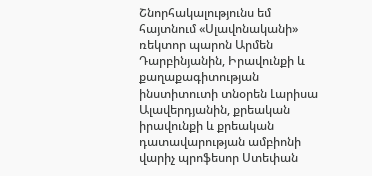Շնորհակալությունս եմ հայտնում «Սլավոնականի» ռեկտոր պարոն Արմեն Դարբինյանին, Իրավունքի և քաղաքագիտության ինստիտուտի տնօրեն Լարիսա Ալավերդյանին, քրեական իրավունքի և քրեական դատավարության ամբիոնի վարիչ պրոֆեսոր Ստեփան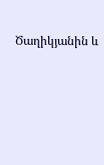Ծաղիկյանին և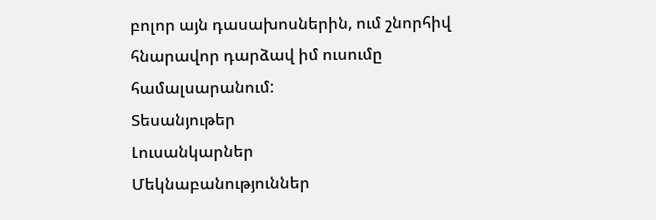բոլոր այն դասախոսներին, ում շնորհիվ հնարավոր դարձավ իմ ուսումը համալսարանում:
Տեսանյութեր
Լուսանկարներ
Մեկնաբանություններ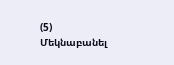(5)
Մեկնաբանել